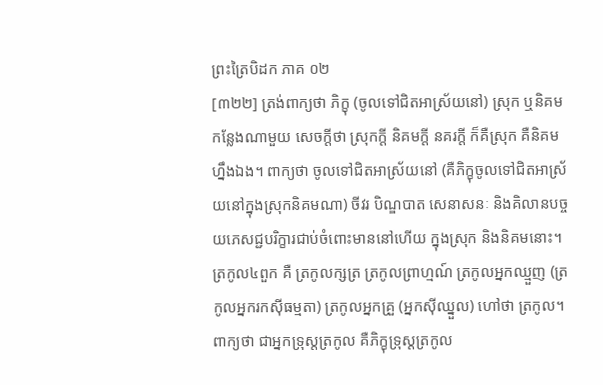ព្រះត្រៃបិដក ភាគ ០២
[៣២២] ត្រង់ពាក្យថា ភិក្ខុ (ចូលទៅជិតអាស្រ័យនៅ) ស្រុក ឬនិគម កន្លែងណាមួយ សេចក្តីថា ស្រុកក្តី និគមក្តី នគរក្តី ក៏គឺស្រុក គឺនិគមហ្នឹងឯង។ ពាក្យថា ចូលទៅជិតអាស្រ័យនៅ (គឺភិក្ខុចូលទៅជិតអាស្រ័យនៅក្នុងស្រុកនិគមណា) ចីវរ បិណ្ឌបាត សេនាសនៈ និងគិលានបច្ចយភេសជ្ជបរិក្ខារជាប់ចំពោះមាននៅហើយ ក្នុងស្រុក និងនិគមនោះ។ ត្រកូល៤ពួក គឺ ត្រកូលក្សត្រ ត្រកូលព្រាហ្មណ៍ ត្រកូលអ្នកឈ្មួញ (ត្រកូលអ្នករកស៊ីធម្មតា) ត្រកូលអ្នកគ្រួ (អ្នកស៊ីឈ្នួល) ហៅថា ត្រកូល។ ពាក្យថា ជាអ្នកទ្រុស្តត្រកូល គឺភិក្ខុទ្រុស្តត្រកូល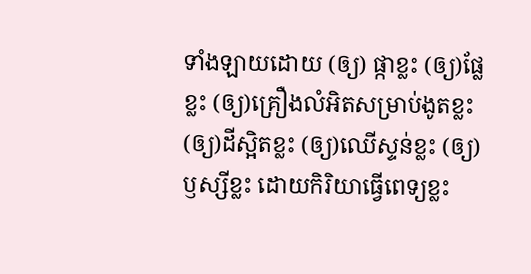ទាំងឡាយដោយ (ឲ្យ) ផ្កាខ្លះ (ឲ្យ)ផ្លែខ្លះ (ឲ្យ)គ្រឿងលំអិតសម្រាប់ងូតខ្លះ (ឲ្យ)ដីស្អិតខ្លះ (ឲ្យ)ឈើស្ទន់ខ្លះ (ឲ្យ)ឫស្សីខ្លះ ដោយកិរិយាធ្វើពេទ្យខ្លះ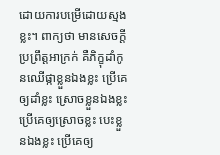ដោយការបម្រើដោយស្មងខ្លះ។ ពាក្យថា មានសេចក្តីប្រព្រឹត្តអាក្រក់ គឺភិក្ខុដាំកូនឈើផ្កាខ្លួនឯងខ្លះ ប្រើគេឲ្យដាំខ្លះ ស្រោចខ្លួនឯងខ្លះ ប្រើគេឲ្យស្រោចខ្លះ បេះខ្លួនឯងខ្លះ ប្រើគេឲ្យ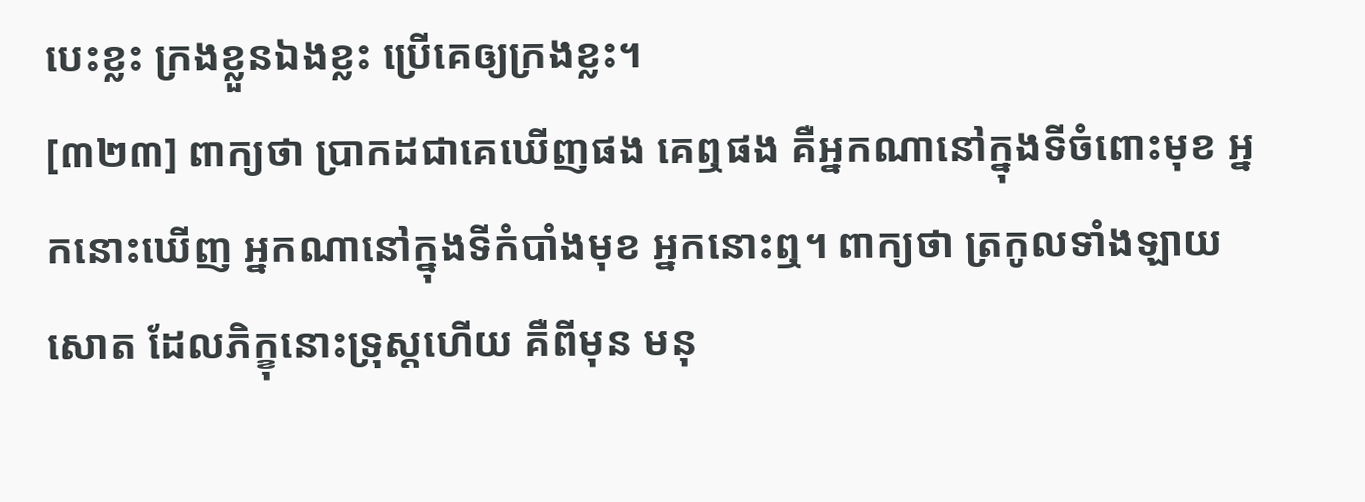បេះខ្លះ ក្រងខ្លួនឯងខ្លះ ប្រើគេឲ្យក្រងខ្លះ។
[៣២៣] ពាក្យថា ប្រាកដជាគេឃើញផង គេឮផង គឺអ្នកណានៅក្នុងទីចំពោះមុខ អ្នកនោះឃើញ អ្នកណានៅក្នុងទីកំបាំងមុខ អ្នកនោះឮ។ ពាក្យថា ត្រកូលទាំងឡាយសោត ដែលភិក្ខុនោះទ្រុស្តហើយ គឺពីមុន មនុ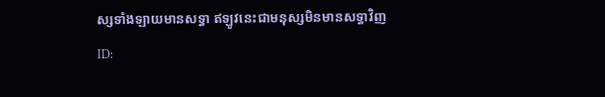ស្សទាំងឡាយមានសទ្ធា ឥឡូវនេះជាមនុស្សមិនមានសទ្ធាវិញ
ID: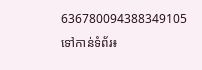636780094388349105
ទៅកាន់ទំព័រ៖